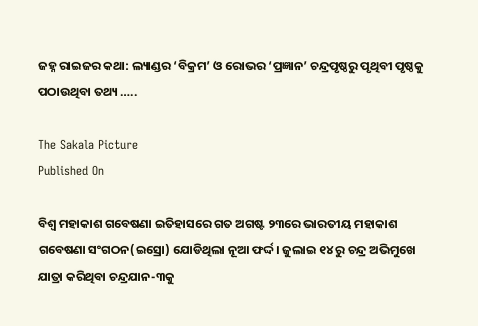ଜହ୍ନ ରାଇଜର କଥା: ଲ୍ୟାଣ୍ଡର ‘ବିକ୍ରମ’ ଓ ରୋଭର ‘ପ୍ରଜ୍ଞାନ’ ଚନ୍ଦ୍ରପୃଷ୍ଠରୁ ପୃଥିବୀ ପୃଷ୍ଠକୁ ପଠାଉଥିବା ତଥ୍ୟ …..

The Sakala Picture
Published On

ବିଶ୍ବ ମହାକାଶ ଗବେଷଣା ଇତିହାସରେ ଗତ ଅଗଷ୍ଟ ୨୩ରେ ଭାରତୀୟ ମହାକାଶ ଗବେଷଣା ସଂଗଠନ(ଇସ୍ରୋ) ଯୋଡିଥିଲା ନୂଆ ଫର୍ଦ୍ଦ। ଜୁଲାଇ ୧୪ ରୁ ଚନ୍ଦ୍ର ଅଭିମୁଖେ ଯାତ୍ରା କରିଥିବା ଚନ୍ଦ୍ରଯାନ-୩କୁ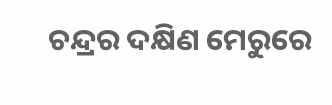ଚନ୍ଦ୍ରର ଦକ୍ଷିଣ ମେରୁରେ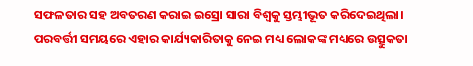ସଫଳତାର ସହ ଅବତରଣ କରାଇ ଇସ୍ରୋ ସାରା ବିଶ୍ବକୁ ସ୍ତମ୍ଭୀଭୂତ କରିଦେଇଥିଲା। ପରବର୍ତ୍ତୀ ସମୟରେ ଏହାର କାର୍ଯ୍ୟକାରିତାକୁ ନେଇ ମଧ୍ୟ ଲୋକଙ୍କ ମଧ୍ୟରେ ଉତ୍ସୁକତା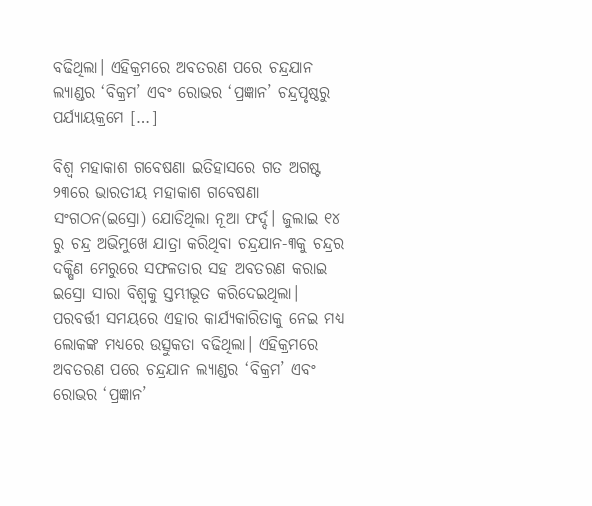ବଢିଥିଲା। ଏହିକ୍ରମରେ ଅବତରଣ ପରେ ଚନ୍ଦ୍ରଯାନ ଲ୍ୟାଣ୍ଡର ‘ବିକ୍ରମ’ ଏବଂ ରୋଭର ‘ପ୍ରଜ୍ଞାନ’ ଚନ୍ଦ୍ରପୃଷ୍ଠରୁ ପର୍ଯ୍ୟାୟକ୍ରମେ […]

ବିଶ୍ବ ମହାକାଶ ଗବେଷଣା ଇତିହାସରେ ଗତ ଅଗଷ୍ଟ ୨୩ରେ ଭାରତୀୟ ମହାକାଶ ଗବେଷଣା ସଂଗଠନ(ଇସ୍ରୋ) ଯୋଡିଥିଲା ନୂଆ ଫର୍ଦ୍ଦ। ଜୁଲାଇ ୧୪ ରୁ ଚନ୍ଦ୍ର ଅଭିମୁଖେ ଯାତ୍ରା କରିଥିବା ଚନ୍ଦ୍ରଯାନ-୩କୁ ଚନ୍ଦ୍ରର ଦକ୍ଷିଣ ମେରୁରେ ସଫଳତାର ସହ ଅବତରଣ କରାଇ ଇସ୍ରୋ ସାରା ବିଶ୍ବକୁ ସ୍ତମ୍ଭୀଭୂତ କରିଦେଇଥିଲା। ପରବର୍ତ୍ତୀ ସମୟରେ ଏହାର କାର୍ଯ୍ୟକାରିତାକୁ ନେଇ ମଧ୍ୟ ଲୋକଙ୍କ ମଧ୍ୟରେ ଉତ୍ସୁକତା ବଢିଥିଲା। ଏହିକ୍ରମରେ ଅବତରଣ ପରେ ଚନ୍ଦ୍ରଯାନ ଲ୍ୟାଣ୍ଡର ‘ବିକ୍ରମ’ ଏବଂ ରୋଭର ‘ପ୍ରଜ୍ଞାନ’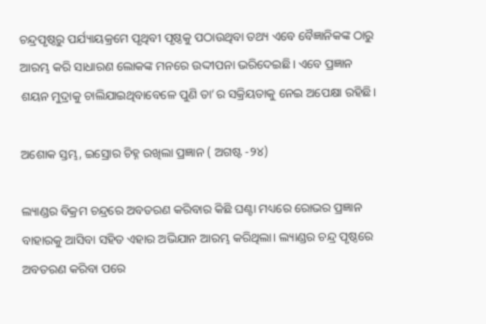ଚନ୍ଦ୍ରପୃଷ୍ଠରୁ ପର୍ଯ୍ୟାୟକ୍ରମେ ପୃଥିବୀ ପୃଷ୍ଠକୁ ପଠାଉଥିବା ତଥ୍ୟ ଏବେ ବୈଜ୍ଞାନିକଙ୍କ ଠାରୁ ଆରମ୍ଭ କରି ସାଧାରଣ ଲୋକଙ୍କ ମନରେ ଉଦ୍ଦୀପନା ଭରିଦେଇଛି। ଏବେ ପ୍ରଜ୍ଞାନ ଶୟନ ମୁଦ୍ରାକୁ ଚାଲିଯାଇଥିବାବେଳେ ପୁଣି ତା’ର ସକ୍ରିୟତାକୁ ନେଇ ଅପେକ୍ଷା ରହିଛି।

ଅଶୋକ ସ୍ତମ୍ଭ, ଇସ୍ରୋର ଚିହ୍ନ ରଖିଲା ପ୍ରଜ୍ଞାନ ( ଅଗଷ୍ଟ -୨୪)

ଲ୍ୟାଣ୍ଡର ବିକ୍ରମ ଚନ୍ଦ୍ରରେ ଅବତରଣ କରିବାର କିଛି ଘଣ୍ଟା ମଧ୍ୟରେ ରୋଭର ପ୍ରଜ୍ଞାନ ବାହାରକୁ ଆସିବା ସହିତ ଏହାର ଅଭିଯାନ ଆରମ୍ଭ କରିଥିଲା। ଲ୍ୟାଣ୍ଡର ଚନ୍ଦ୍ର ପୃଷ୍ଠରେ ଅବତରଣ କରିବା ପରେ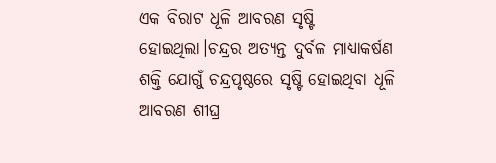ଏକ ବିରାଟ ଧୂଳି ଆବରଣ ସୃଷ୍ଟି ହୋଇଥିଲା।ଚନ୍ଦ୍ରର ଅତ୍ୟନ୍ତ ଦୁର୍ବଳ ମାଧ୍ୟାକର୍ଷଣ ଶକ୍ତି ଯୋଗୁଁ ଚନ୍ଦ୍ରପୃଷ୍ଠରେ ସୃଷ୍ଟି ହୋଇଥିବା ଧୂଳି ଆବରଣ ଶୀଘ୍ର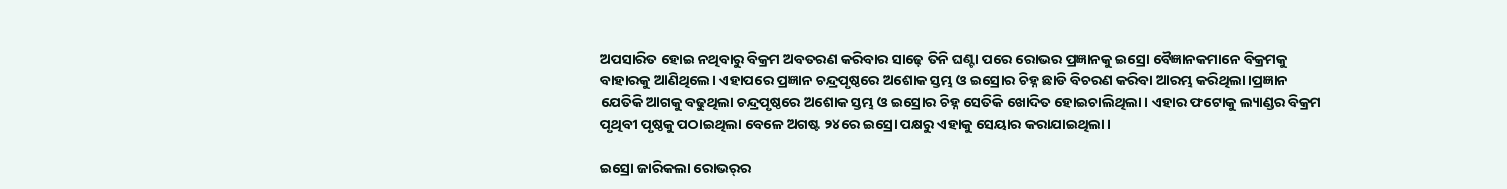ଅପସାରିତ ହୋଇ ନଥିବାରୁ ବିକ୍ରମ ଅବତରଣ କରିବାର ସାଢ଼େ ତିନି ଘଣ୍ଟା ପରେ ରୋଭର ପ୍ରଜ୍ଞାନକୁ ଇସ୍ରୋ ବୈଜ୍ଞାନକମାନେ ବିକ୍ରମକୁ ବାହାରକୁ ଆଣିଥିଲେ। ଏହାପରେ ପ୍ରଜ୍ଞାନ ଚନ୍ଦ୍ରପୃଷ୍ଠରେ ଅଶୋକ ସ୍ତମ୍ଭ ଓ ଇସ୍ରୋର ଚିହ୍ନ ଛାଡି ବିଚରଣ କରିବା ଆରମ୍ଭ କରିଥିଲା।ପ୍ରଜ୍ଞାନ ଯେତିକି ଆଗକୁ ବଢୁଥିଲା ଚନ୍ଦ୍ରପୃଷ୍ଠରେ ଅଶୋକ ସ୍ତମ୍ଭ ଓ ଇସ୍ରୋର ଚିହ୍ନ ସେତିକି ଖୋଦିତ ହୋଇଚାଲିଥିଲା। ଏହାର ଫଟୋକୁ ଲ୍ୟାଣ୍ଡର ବିକ୍ରମ ପୃଥିବୀ ପୃଷ୍ଠକୁ ପଠାଇଥିଲା ବେଳେ ଅଗଷ୍ଟ ୨୪ରେ ଇସ୍ରୋ ପକ୍ଷରୁ ଏହାକୁ ସେୟାର କରାଯାଇଥିଲା।

ଇସ୍ରୋ ଜାରିକଲା ରୋଭର୍‌ର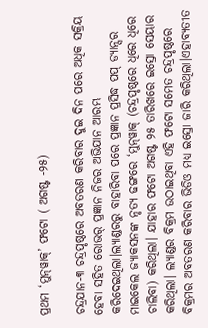ପ୍ରଥମ ‘ମୁନ୍‌ୱାକ୍’ ଫଟୋ ( ଅଗଷ୍ଟ -୨୫)

ଚନ୍ଦ୍ରଯାନ-୩ ଚନ୍ଦ୍ରପୃଷ୍ଠରେ ଅବତରଣ କରିବାର ଦୁଇ ଦିନ ପରେ ଅଧିକ ସକ୍ରିୟ ହେବା ସହିତ ରୋଭର୍ ପ୍ରଜ୍ଞାନ ନିଜର ଅଭିଯାନ ଆରମ୍ଭ କରିଦେଇଥିଲା।ଲ୍ୟାଣ୍ଡରରୁ ବାହାରିବା ପରେ ପ୍ରଜ୍ଞାନ ପ୍ରସିଦ୍ଧ ପପ୍ ଡ୍ୟାନ୍ସର ମାଇକେଲ ଜ୍ୟାକସନଙ୍କ ନୃତ୍ୟ ଢଙ୍ଗରେ ‘ମୁନ୍‌ୱାକ୍ (ଚନ୍ଦ୍ରପୃଷ୍ଠରେ ଧିରେ ଧିରେ ଚାଲିବା) କରିଥିଲା। ଯାହାର ଫଟୋ ଅଗଷ୍ଟ ୨୫ ତାରିଖରେ ଇସ୍ରୋ ସେୟାର କରିଥିଲା। ଲ୍ୟାଣ୍ଡର ବିକ୍ରମ ଉଠାଇଥିବା ଏହି ଫଟୋ ସମେତ ଚନ୍ଦ୍ରପୃଷ୍ଠରେ ବିକ୍ରମର ଅବତରଣ କରିବାର ଭିଡିଓ ମଧ୍ୟ ଇସ୍ରୋ ଜାରି କରିଥିଲା।ଏହାବ୍ୟତୀତ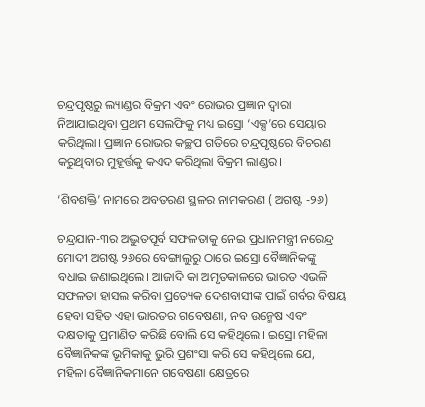ଚନ୍ଦ୍ରପୃଷ୍ଠରୁ ଲ୍ୟାଣ୍ଡର ବିକ୍ରମ ଏବଂ ରୋଭର ପ୍ରଜ୍ଞାନ ଦ୍ବାରା ନିଆଯାଇଥିବା ପ୍ରଥମ ସେଲଫିକୁ ମଧ୍ୟ ଇସ୍ରୋ ‘ଏକ୍ସ’ରେ ସେୟାର କରିଥିଲା। ପ୍ରଜ୍ଞାନ ରୋଭର କଚ୍ଛପ ଗତିରେ ଚନ୍ଦ୍ରପୃଷ୍ଠରେ ବିଚରଣ କରୁଥିବାର ମୁହୂର୍ତ୍ତକୁ କଏଦ କରିଥିଲା ବିକ୍ରମ ଲାଣ୍ଡର।

‘ଶିବଶକ୍ତି’ ନାମରେ ଅବତରଣ ସ୍ଥଳର ନାମକରଣ ( ଅଗଷ୍ଟ -୨୬)

ଚନ୍ଦ୍ରଯାନ-୩ର ଅଦ୍ଭୁତପୂର୍ବ ସଫଳତାକୁ ନେଇ ପ୍ରଧାନମନ୍ତ୍ରୀ ନରେନ୍ଦ୍ର ମୋଦୀ ଅଗଷ୍ଟ ୨୬ରେ ବେଙ୍ଗାଲୁରୁ ଠାରେ ଇସ୍ରୋ ବୈଜ୍ଞାନିକଙ୍କୁ ବଧାଇ ଜଣାଇଥିଲେ। ଆଜାଦି କା ଅମୃତକାଳରେ ଭାରତ ଏଭଳି ସଫଳତା ହାସଲ କରିବା ପ୍ରତ୍ୟେକ ଦେଶବାସୀଙ୍କ ପାଇଁ ଗର୍ବର ବିଷୟ ହେବା ସହିତ ଏହା ଭାରତର ଗବେଷଣା, ନବ ଉନ୍ମେଷ ଏବଂ ଦକ୍ଷତାକୁ ପ୍ରମାଣିତ କରିଛି ବୋଲି ସେ କହିଥିଲେ। ଇସ୍ରୋ ମହିଳା ବୈଜ୍ଞାନିକଙ୍କ ଭୂମିକାକୁ ଭୁରି ପ୍ରଶଂସା କରି ସେ କହିଥିଲେ ଯେ, ମହିଳା ବୈଜ୍ଞାନିକମାନେ ଗବେଷଣା କ୍ଷେତ୍ରରେ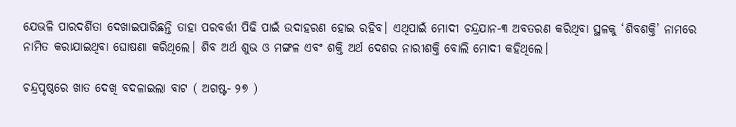ଯେଭଳି ପାରଦର୍ଶିତା ଦେଖାଇପାରିଛନ୍ତି ତାହା ପରବର୍ତ୍ତୀ ପିଢି ପାଇଁ ଉଦାହରଣ ହୋଇ ରହିବ। ଏଥିପାଇଁ ମୋଦୀ ଚନ୍ଦ୍ରଯାନ-୩ ଅବତରଣ କରିଥିବା ସ୍ଥଳକୁ ‘ଶିବଶକ୍ତି’ ନାମରେ ନାମିତ କରାଯାଇଥିବା ଘୋଷଣା କରିଥିଲେ। ଶିବ ଅର୍ଥ ଶୁଭ ଓ ମଙ୍ଗଳ ଏବଂ ଶକ୍ତି ଅର୍ଥ ଦେଶର ନାରୀଶକ୍ତି ବୋଲି ମୋଦୀ କହିଥିଲେ।

ଚନ୍ଦ୍ରପୃଷ୍ଠରେ ଖାତ ଦେଖି ବଦଳାଇଲା ବାଟ ( ଅଗଷ୍ଟ- ୨୭ )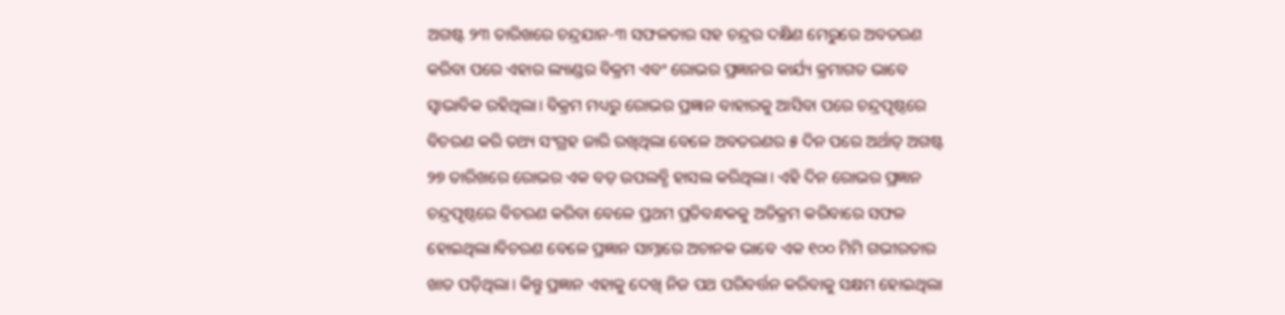ଅଗଷ୍ଟ ୨୩ ତାରିଖରେ ଚନ୍ଦ୍ରଯାନ-୩ ସଫଳତାର ସହ ଚନ୍ଦ୍ରର ଦକ୍ଷିଣ ମେରୁରେ ଅବତରଣ କରିବା ପରେ ଏହାର ଲ୍ୟାଣ୍ଡର ବିକ୍ରମ ଏବଂ ରୋଭର ପ୍ରଜ୍ଞାନର କାର୍ଯ୍ୟ କ୍ରମାଗତ ଭାବେ ସ୍ବାଭାବିକ ରହିଥିଲା। ବିକ୍ରମ ମଧ୍ୟରୁ ରୋଭର ପ୍ରଜ୍ଞାନ ବାହାରକୁ ଆସିବା ପରେ ଚନ୍ଦ୍ରପୃଷ୍ଠରେ ବିଚରଣ କରି ତଥ୍ୟ ସଂଗ୍ରହ ଜାରି ରଖିଥିଲା ବେଳେ ଅବତରଣର ୫ ଦିନ ପରେ ଅର୍ଥାତ୍ ଅଗଷ୍ଟ ୨୭ ତାରିଖରେ ରୋଭର ଏକ ବଡ଼ ଉପଲବ୍ଧି ହାସଲ କରିଥିଲା। ଏହି ଦିନ ରୋଭର ପ୍ରଜ୍ଞାନ ଚନ୍ଦ୍ରପୃଷ୍ଠରେ ବିଚରଣ କରିବା ବେଳେ ପ୍ରଥମ ପ୍ରତିବନ୍ଧକକୁ ଅତିକ୍ରମ କରିବାରେ ସଫଳ ହୋଇଥିଲା।ବିଚରଣ ବେଳେ ପ୍ରଜ୍ଞାନ ସାମ୍ନାରେ ଅଚାନକ ଭାବେ ଏକ ୧୦୦ ମିମି ଗଭୀରତାର ଖାତ ପଡ଼ିଥିଲା। କିନ୍ତୁ ପ୍ରଜ୍ଞାନ ଏହାକୁ ଦେଖି ନିଜ ପଥ ପରିବର୍ତ୍ତନ କରିବାକୁ ସକ୍ଷମ ହୋଇଥିଲା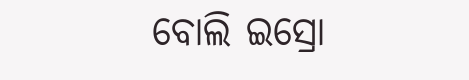ବୋଲି ଇସ୍ରୋ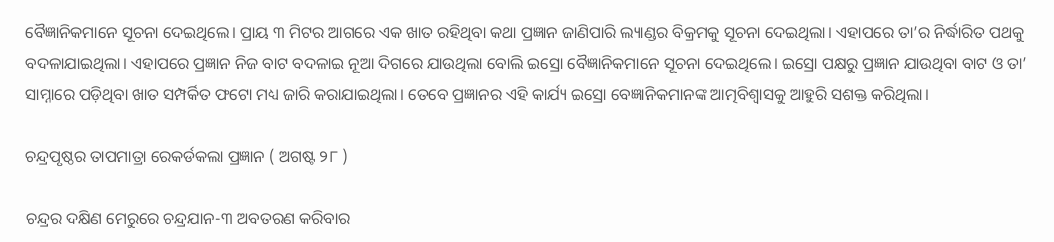ବୈଜ୍ଞାନିକମାନେ ସୂଚନା ଦେଇଥିଲେ। ପ୍ରାୟ ୩ ମିଟର ଆଗରେ ଏକ ଖାତ ରହିଥିବା କଥା ପ୍ରଜ୍ଞାନ ଜାଣିପାରି ଲ୍ୟାଣ୍ଡର ବିକ୍ରମକୁ ସୂଚନା ଦେଇଥିଲା। ଏହାପରେ ତା’ର ନିର୍ଦ୍ଧାରିତ ପଥକୁ ବଦଳାଯାଇଥିଲା। ଏହାପରେ ପ୍ରଜ୍ଞାନ ନିଜ ବାଟ ବଦଳାଇ ନୂଆ ଦିଗରେ ଯାଉଥିଲା ବୋଲି ଇସ୍ରୋ ବୈଜ୍ଞାନିକମାନେ ସୂଚନା ଦେଇଥିଲେ। ଇସ୍ରୋ ପକ୍ଷରୁ ପ୍ରଜ୍ଞାନ ଯାଉଥିବା ବାଟ ଓ ତା’ ସାମ୍ନାରେ ପଡ଼ିଥିବା ଖାତ ସମ୍ପର୍କିତ ଫଟୋ ମଧ୍ୟ ଜାରି କରାଯାଇଥିଲା। ତେବେ ପ୍ରଜ୍ଞାନର ଏହି କାର୍ଯ୍ୟ ଇସ୍ରୋ ବେଜ୍ଞାନିକମାନଙ୍କ ଆତ୍ମବିଶ୍ବାସକୁ ଆହୁରି ସଶକ୍ତ କରିଥିଲା।

ଚନ୍ଦ୍ରପୃଷ୍ଠର ତାପମାତ୍ରା ରେକର୍ଡକଲା ପ୍ରଜ୍ଞାନ ( ଅଗଷ୍ଟ ୨୮ )

ଚନ୍ଦ୍ରର ଦକ୍ଷିଣ ମେରୁରେ ଚନ୍ଦ୍ରଯାନ-୩ ଅବତରଣ କରିବାର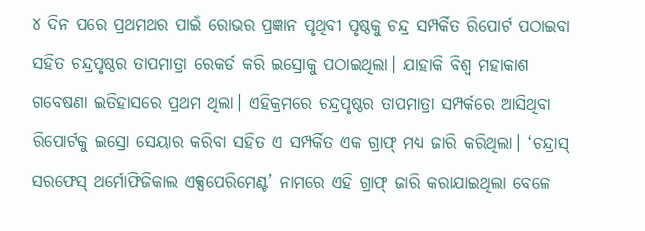୪ ଦିନ ପରେ ପ୍ରଥମଥର ପାଇଁ ରୋଭର ପ୍ରଜ୍ଞାନ ପୃଥିବୀ ପୃଷ୍ଠକୁ ଚନ୍ଦ୍ର ସମ୍ପର୍କିତ ରିପୋର୍ଟ ପଠାଇବା ସହିତ ଚନ୍ଦ୍ରପୃଷ୍ଠର ତାପମାତ୍ରା ରେକର୍ଡ କରି ଇସ୍ରୋକୁ ପଠାଇଥିଲା। ଯାହାକି ବିଶ୍ବ ମହାକାଶ ଗବେଷଣା ଇତିହାସରେ ପ୍ରଥମ ଥିଲା। ଏହିକ୍ରମରେ ଚନ୍ଦ୍ରପୃଷ୍ଠର ତାପମାତ୍ରା ସମ୍ପର୍କରେ ଆସିଥିବା ରିପୋର୍ଟକୁ ଇସ୍ରୋ ସେୟାର କରିବା ସହିତ ଏ ସମ୍ପର୍କିତ ଏକ ଗ୍ରାଫ୍ ମଧ୍ୟ ଜାରି କରିଥିଲା। ‘ଚନ୍ଦ୍ରାସ୍ ସରଫେସ୍ ଥର୍ମୋଫିଜିକାଲ ଏକ୍ସପେରିମେଣ୍ଟ’ ନାମରେ ଏହି ଗ୍ରାଫ୍ ଜାରି କରାଯାଇଥିଲା ବେଳେ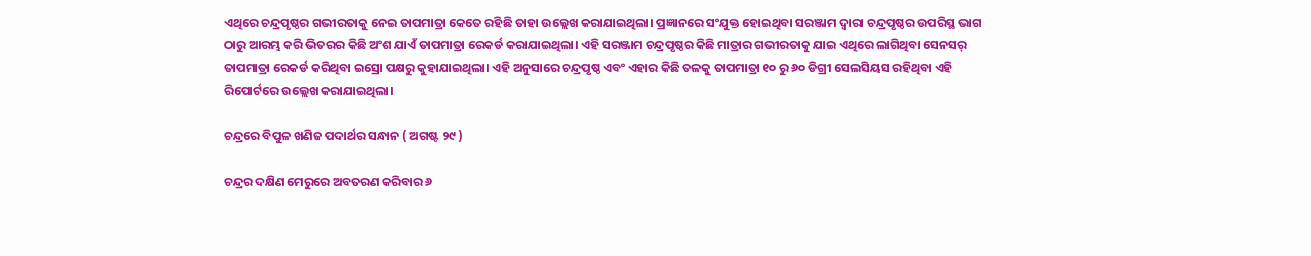ଏଥିରେ ଚନ୍ଦ୍ରପୃଷ୍ଠର ଗଭୀରତାକୁ ନେଇ ତାପମାତ୍ରା କେତେ ରହିଛି ତାହା ଉଲ୍ଲେଖ କରାଯାଇଥିଲା। ପ୍ରଜ୍ଞାନରେ ସଂଯୁକ୍ତ ହୋଇଥିବା ସରଞ୍ଜାମ ଦ୍ବାରା ଚନ୍ଦ୍ରପୃଷ୍ଠର ଉପରିସ୍ଥ ଭାଗ ଠାରୁ ଆରମ୍ଭ କରି ଭିତରର କିଛି ଅଂଶ ଯାଏଁ ତାପମାତ୍ରା ରେକର୍ଡ କରାଯାଇଥିଲା। ଏହି ସରଞ୍ଜାମ ଚନ୍ଦ୍ରପୃଷ୍ଠର କିଛି ମାତ୍ରାର ଗଭୀରତାକୁ ଯାଇ ଏଥିରେ ଲାଗିଥିବା ସେନସର୍ ତାପମାତ୍ରା ରେକର୍ଡ କରିଥିବା ଇସ୍ରୋ ପକ୍ଷରୁ କୁହାଯାଇଥିଲା। ଏହି ଅନୁସାରେ ଚନ୍ଦ୍ରପୃଷ୍ଠ ଏବଂ ଏହାର କିଛି ତଳକୁ ତାପମାତ୍ରା ୧୦ ରୁ ୬୦ ଡିଗ୍ରୀ ସେଲସିୟସ ରହିଥିବା ଏହି ରିପୋର୍ଟରେ ଉଲ୍ଲେଖ କରାଯାଇଥିଲା।

ଚନ୍ଦ୍ରରେ ବିପୁଳ ଖଣିଜ ପଦାର୍ଥର ସନ୍ଧାନ ( ଅଗଷ୍ଟ ୨୯ )

ଚନ୍ଦ୍ରର ଦକ୍ଷିଣ ମେରୁରେ ଅବତରଣ କରିବାର ୬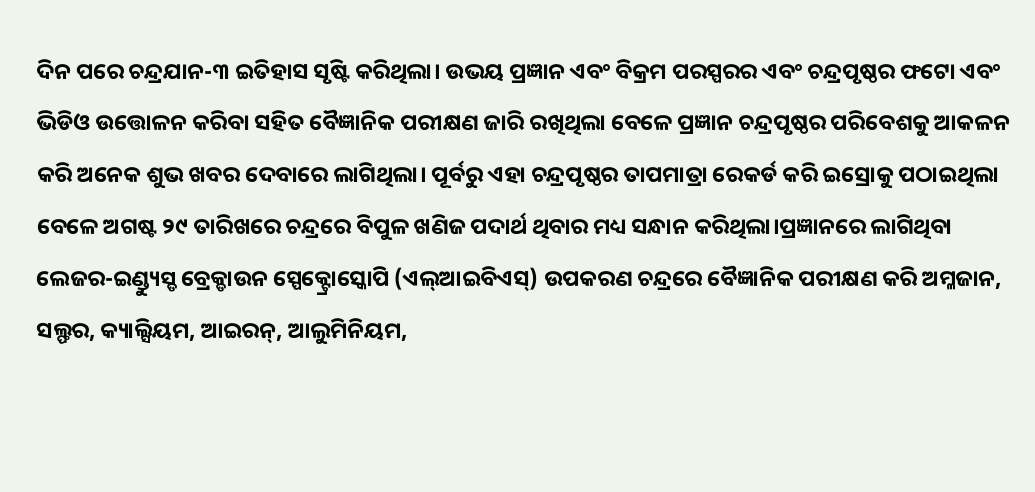ଦିନ ପରେ ଚନ୍ଦ୍ରଯାନ-୩ ଇତିହାସ ସୃଷ୍ଟି କରିଥିଲା। ଉଭୟ ପ୍ରଜ୍ଞାନ ଏବଂ ବିକ୍ରମ ପରସ୍ପରର ଏବଂ ଚନ୍ଦ୍ରପୃଷ୍ଠର ଫଟୋ ଏବଂ ଭିଡିଓ ଉତ୍ତୋଳନ କରିବା ସହିତ ବୈଜ୍ଞାନିକ ପରୀକ୍ଷଣ ଜାରି ରଖିଥିଲା ବେଳେ ପ୍ରଜ୍ଞାନ ଚନ୍ଦ୍ରପୃଷ୍ଠର ପରିବେଶକୁ ଆକଳନ କରି ଅନେକ ଶୁଭ ଖବର ଦେବାରେ ଲାଗିଥିଲା। ପୂର୍ବରୁ ଏହା ଚନ୍ଦ୍ରପୃଷ୍ଠର ତାପମାତ୍ରା ରେକର୍ଡ କରି ଇସ୍ରୋକୁ ପଠାଇଥିଲା ବେଳେ ଅଗଷ୍ଟ ୨୯ ତାରିଖରେ ଚନ୍ଦ୍ରରେ ବିପୁଳ ଖଣିଜ ପଦାର୍ଥ ଥିବାର ମଧ୍ୟ ସନ୍ଧାନ କରିଥିଲା।ପ୍ରଜ୍ଞାନରେ ଲାଗିଥିବା ଲେଜର-ଇଣ୍ଡ୍ୟୁସ୍ଡ ବ୍ରେକ୍ଡାଉନ ସ୍ପେକ୍ଟ୍ରୋସ୍କୋପି (ଏଲ୍ଆଇବିଏସ୍) ଉପକରଣ ଚନ୍ଦ୍ରରେ ବୈଜ୍ଞାନିକ ପରୀକ୍ଷଣ କରି ଅମ୍ଳଜାନ, ସଲ୍ଫର, କ୍ୟାଲ୍ସିୟମ, ଆଇରନ୍, ଆଲୁମିନିୟମ,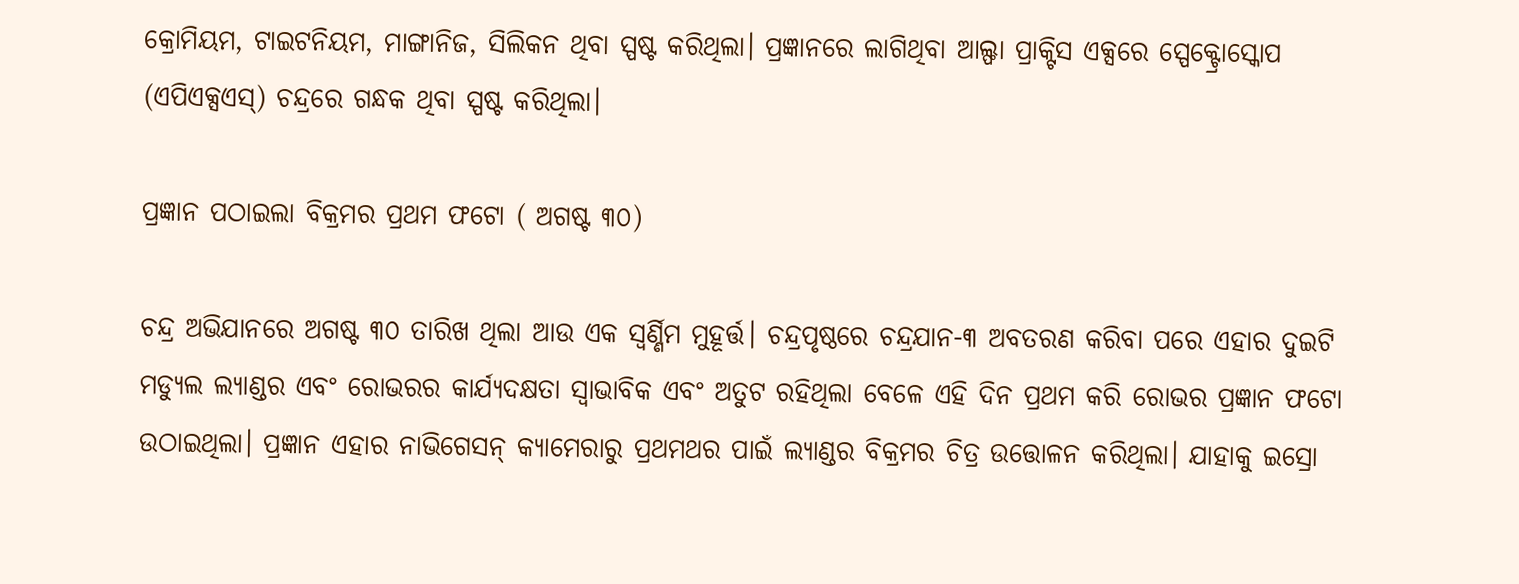କ୍ରୋମିୟମ, ଟାଇଟନିୟମ, ମାଙ୍ଗାନିଜ, ସିଲିକନ ଥିବା ସ୍ପଷ୍ଟ କରିଥିଲା। ପ୍ରଜ୍ଞାନରେ ଲାଗିଥିବା ଆଲ୍ଫା ପ୍ରାକ୍ଟିସ ଏକ୍ସରେ ସ୍ପେକ୍ଟ୍ରୋସ୍କୋପ (ଏପିଏକ୍ସଏସ୍) ଚନ୍ଦ୍ରରେ ଗନ୍ଧକ ଥିବା ସ୍ପଷ୍ଟ କରିଥିଲା।

ପ୍ରଜ୍ଞାନ ପଠାଇଲା ବିକ୍ରମର ପ୍ରଥମ ଫଟୋ ( ଅଗଷ୍ଟ ୩୦)

ଚନ୍ଦ୍ର ଅଭିଯାନରେ ଅଗଷ୍ଟ ୩୦ ତାରିଖ ଥିଲା ଆଉ ଏକ ସ୍ବର୍ଣ୍ଣିମ ମୁହୂର୍ତ୍ତ। ଚନ୍ଦ୍ରପୃଷ୍ଠରେ ଚନ୍ଦ୍ରଯାନ-୩ ଅବତରଣ କରିବା ପରେ ଏହାର ଦୁଇଟି ମଡ୍ୟୁଲ ଲ୍ୟାଣ୍ଡର ଏବଂ ରୋଭରର କାର୍ଯ୍ୟଦକ୍ଷତା ସ୍ବାଭାବିକ ଏବଂ ଅତୁଟ ରହିଥିଲା ବେଳେ ଏହି ଦିନ ପ୍ରଥମ କରି ରୋଭର ପ୍ରଜ୍ଞାନ ଫଟୋ ଉଠାଇଥିଲା। ପ୍ରଜ୍ଞାନ ଏହାର ନାଭିଗେସନ୍ କ୍ୟାମେରାରୁ ପ୍ରଥମଥର ପାଇଁ ଲ୍ୟାଣ୍ଡର ବିକ୍ରମର ଚିତ୍ର ଉତ୍ତୋଳନ କରିଥିଲା। ଯାହାକୁ ଇସ୍ରୋ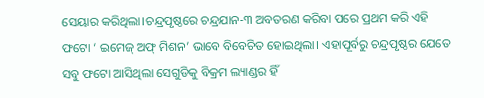ସେୟାର କରିଥିଲା।ଚନ୍ଦ୍ରପୃଷ୍ଠରେ ଚନ୍ଦ୍ରଯାନ-୩ ଅବତରଣ କରିବା ପରେ ପ୍ରଥମ କରି ଏହି ଫଟୋ ‘ ଇମେଜ୍ ଅଫ୍ ମିଶନ’ ଭାବେ ବିବେଚିତ ହୋଇଥିଲା। ଏହାପୂର୍ବରୁ ଚନ୍ଦ୍ରପୃଷ୍ଠର ଯେତେ ସବୁ ଫଟୋ ଆସିଥିଲା ସେଗୁଡିକୁ ବିକ୍ରମ ଲ୍ୟାଣ୍ଡର ହିଁ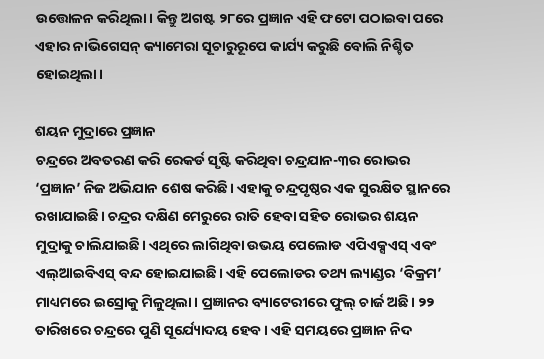ଉତ୍ତୋଳନ କରିଥିଲା। କିନ୍ତୁ ଅଗଷ୍ଟ ୨୮ରେ ପ୍ରଜ୍ଞାନ ଏହି ଫଟୋ ପଠାଇବା ପରେ ଏହାର ନାଭିଗେସନ୍ କ୍ୟାମେରା ସୂଚାରୁରୂପେ କାର୍ଯ୍ୟ କରୁଛି ବୋଲି ନିଶ୍ଚିତ ହୋଇଥିଲା।

ଶୟନ ମୁଦ୍ରାରେ ପ୍ରଜ୍ଞାନ
ଚନ୍ଦ୍ରରେ ଅବତରଣ କରି ରେକର୍ଡ ସୃଷ୍ଟି କରିଥିବା ଚନ୍ଦ୍ରଯାନ-୩ର ରୋଭର ‘ପ୍ରଜ୍ଞାନ’ ନିଜ ଅଭିଯାନ ଶେଷ କରିଛି। ଏହାକୁ ଚନ୍ଦ୍ରପୃଷ୍ଠର ଏକ ସୁରକ୍ଷିତ ସ୍ଥାନରେ ରଖାଯାଇଛି। ଚନ୍ଦ୍ରର ଦକ୍ଷିଣ ମେରୁରେ ରାତି ହେବା ସହିତ ରୋଭର ଶୟନ ମୁଦ୍ରାକୁ ଚାଲିଯାଇଛି। ଏଥିରେ ଲାଗିଥିବା ଉଭୟ ପେଲୋଡ ଏପିଏକ୍ସଏସ୍ ଏବଂ ଏଲ୍ଆଇବିଏସ୍ ବନ୍ଦ ହୋଇଯାଇଛି। ଏହି ପେଲୋଡର ତଥ୍ୟ ଲ୍ୟାଣ୍ଡର ‘ବିକ୍ରମ’ ମାଧ୍ୟମରେ ଇସ୍ରୋକୁ ମିଳୁଥିଲା। ପ୍ରଜ୍ଞାନର ବ୍ୟାଟେରୀରେ ଫୁଲ୍ ଚାର୍ଜ ଅଛି। ୨୨ ତାରିଖରେ ଚନ୍ଦ୍ରରେ ପୁଣି ସୂର୍ଯ୍ୟୋଦୟ ହେବ। ଏହି ସମୟରେ ପ୍ରଜ୍ଞାନ ନିଦ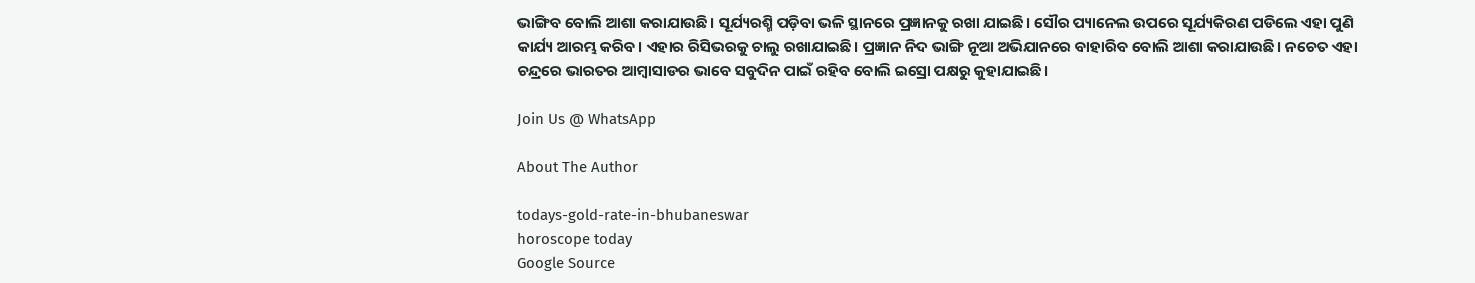ଭାଙ୍ଗିବ ବୋଲି ଆଶା କରାଯାଉଛି। ସୂର୍ଯ୍ୟରଶ୍ମି ପଡ଼ିବା ଭଳି ସ୍ଥାନରେ ପ୍ରଜ୍ଞାନକୁ ରଖା ଯାଇଛି। ସୌର ପ୍ୟାନେଲ ଉପରେ ସୂର୍ଯ୍ୟକିରଣ ପଡିଲେ ଏହା ପୁଣି କାର୍ଯ୍ୟ ଆରମ୍ଭ କରିବ। ଏହାର ରିସିଭରକୁ ଚାଲୁ ରଖାଯାଇଛି। ପ୍ରଜ୍ଞାନ ନିଦ ଭାଙ୍ଗି ନୂଆ ଅଭିଯାନରେ ବାହାରିବ ବୋଲି ଆଶା କରାଯାଉଛି। ନଚେତ ଏହା ଚନ୍ଦ୍ରରେ ଭାରତର ଆମ୍ବାସାଡର ଭାବେ ସବୁଦିନ ପାଇଁ ରହିବ ବୋଲି ଇସ୍ରୋ ପକ୍ଷରୁ କୁହାଯାଇଛି।

Join Us @ WhatsApp

About The Author

todays-gold-rate-in-bhubaneswar
horoscope today
Google Source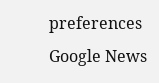preferences
Google News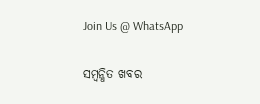Join Us @ WhatsApp

ସମ୍ବନ୍ଧିତ ଖବର